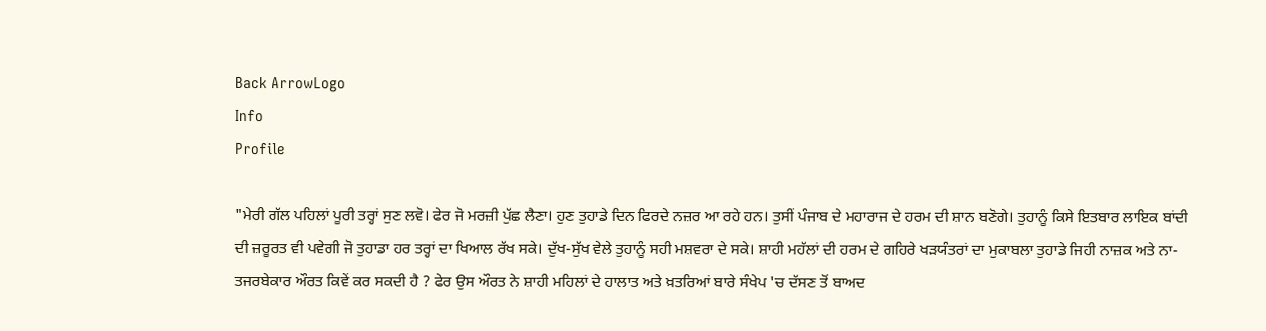Back ArrowLogo
Info
Profile

"ਮੇਰੀ ਗੱਲ ਪਹਿਲਾਂ ਪੂਰੀ ਤਰ੍ਹਾਂ ਸੁਣ ਲਵੋ। ਫੇਰ ਜੋ ਮਰਜ਼ੀ ਪੁੱਛ ਲੈਣਾ। ਹੁਣ ਤੁਹਾਡੇ ਦਿਨ ਫਿਰਦੇ ਨਜ਼ਰ ਆ ਰਹੇ ਹਨ। ਤੁਸੀਂ ਪੰਜਾਬ ਦੇ ਮਹਾਰਾਜ ਦੇ ਹਰਮ ਦੀ ਸ਼ਾਨ ਬਣੋਗੇ। ਤੁਹਾਨੂੰ ਕਿਸੇ ਇਤਬਾਰ ਲਾਇਕ ਬਾਂਦੀ ਦੀ ਜ਼ਰੂਰਤ ਵੀ ਪਵੇਗੀ ਜੋ ਤੁਹਾਡਾ ਹਰ ਤਰ੍ਹਾਂ ਦਾ ਖਿਆਲ ਰੱਖ ਸਕੇ। ਦੁੱਖ-ਸੁੱਖ ਵੇਲੇ ਤੁਹਾਨੂੰ ਸਹੀ ਮਸ਼ਵਰਾ ਦੇ ਸਕੇ। ਸ਼ਾਹੀ ਮਹੱਲਾਂ ਦੀ ਹਰਮ ਦੇ ਗਹਿਰੇ ਖੜਯੰਤਰਾਂ ਦਾ ਮੁਕਾਬਲਾ ਤੁਹਾਡੇ ਜਿਹੀ ਨਾਜ਼ਕ ਅਤੇ ਨਾ-ਤਜਰਬੇਕਾਰ ਔਰਤ ਕਿਵੇਂ ਕਰ ਸਕਦੀ ਹੈ ? ਫੇਰ ਉਸ ਔਰਤ ਨੇ ਸ਼ਾਹੀ ਮਹਿਲਾਂ ਦੇ ਹਾਲਾਤ ਅਤੇ ਖ਼ਤਰਿਆਂ ਬਾਰੇ ਸੰਖੇਪ 'ਚ ਦੱਸਣ ਤੋਂ ਬਾਅਦ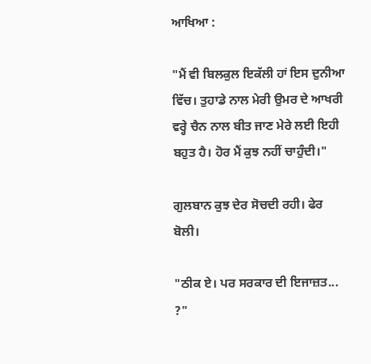ਆਖਿਆ :

"ਮੈਂ ਵੀ ਬਿਲਕੁਲ ਇਕੱਲੀ ਹਾਂ ਇਸ ਦੁਨੀਆ ਵਿੱਚ। ਤੁਹਾਡੇ ਨਾਲ ਮੇਰੀ ਉਮਰ ਦੇ ਆਖਰੀ ਵਰ੍ਹੇ ਚੈਨ ਨਾਲ ਬੀਤ ਜਾਣ ਮੇਰੇ ਲਈ ਇਹੀ ਬਹੁਤ ਹੈ। ਹੋਰ ਮੈਂ ਕੁਝ ਨਹੀਂ ਚਾਹੁੰਦੀ।"

ਗੁਲਬਾਨ ਕੁਝ ਦੇਰ ਸੋਚਦੀ ਰਹੀ। ਫੇਰ ਬੋਲੀ।

"ਠੀਕ ਏ। ਪਰ ਸਰਕਾਰ ਦੀ ਇਜਾਜ਼ਤ... ?"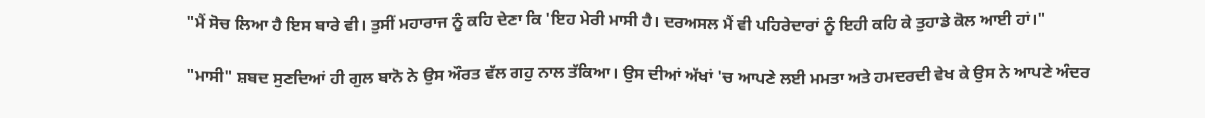"ਮੈਂ ਸੋਚ ਲਿਆ ਹੈ ਇਸ ਬਾਰੇ ਵੀ। ਤੁਸੀਂ ਮਹਾਰਾਜ ਨੂੰ ਕਹਿ ਦੇਣਾ ਕਿ 'ਇਹ ਮੇਰੀ ਮਾਸੀ ਹੈ। ਦਰਅਸਲ ਮੈਂ ਵੀ ਪਹਿਰੇਦਾਰਾਂ ਨੂੰ ਇਹੀ ਕਹਿ ਕੇ ਤੁਹਾਡੇ ਕੋਲ ਆਈ ਹਾਂ।"

"ਮਾਸੀ" ਸ਼ਬਦ ਸੁਣਦਿਆਂ ਹੀ ਗੁਲ ਬਾਨੋ ਨੇ ਉਸ ਔਰਤ ਵੱਲ ਗਹੁ ਨਾਲ ਤੱਕਿਆ। ਉਸ ਦੀਆਂ ਅੱਖਾਂ 'ਚ ਆਪਣੇ ਲਈ ਮਮਤਾ ਅਤੇ ਹਮਦਰਦੀ ਵੇਖ ਕੇ ਉਸ ਨੇ ਆਪਣੇ ਅੰਦਰ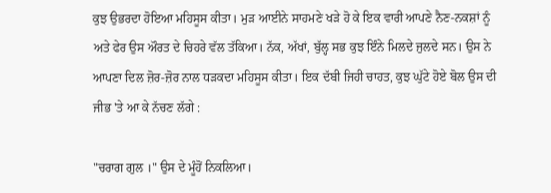ਕੁਝ ਉਭਰਦਾ ਹੋਇਆ ਮਹਿਸੂਸ ਕੀਤਾ। ਮੁੜ ਆਈਨੇ ਸਾਹਮਣੇ ਖੜੇ ਹੋ ਕੇ ਇਕ ਵਾਰੀ ਆਪਣੇ ਨੈਣ-ਨਕਸ਼ਾਂ ਨੂੰ ਅਤੇ ਫੇਰ ਉਸ ਔਰਤ ਦੇ ਚਿਹਰੇ ਵੱਲ ਤੱਕਿਆ। ਨੱਕ, ਅੱਖਾਂ, ਬੁੱਲ੍ਹ ਸਭ ਕੁਝ ਇੰਨੇ ਮਿਲਦੇ ਜੁਲਦੇ ਸਨ। ਉਸ ਨੇ ਆਪਣਾ ਦਿਲ ਜ਼ੋਰ-ਜ਼ੋਰ ਨਾਲ ਧੜਕਦਾ ਮਹਿਸੂਸ ਕੀਤਾ। ਇਕ ਦੱਬੀ ਜਿਹੀ ਚਾਹਤ, ਕੁਝ ਘੁੱਟੇ ਹੋਏ ਬੋਲ ਉਸ ਦੀ ਜੀਭ 'ਤੇ ਆ ਕੇ ਨੱਚਣ ਲੱਗੇ :

"ਚਰਾਗ ਗੁਲ ।" ਉਸ ਦੇ ਮੂੰਹੋਂ ਨਿਕਲਿਆ।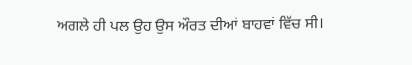ਅਗਲੇ ਹੀ ਪਲ ਉਹ ਉਸ ਔਰਤ ਦੀਆਂ ਬਾਹਵਾਂ ਵਿੱਚ ਸੀ।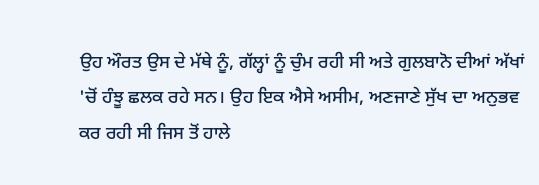ਉਹ ਔਰਤ ਉਸ ਦੇ ਮੱਥੇ ਨੂੰ, ਗੱਲ੍ਹਾਂ ਨੂੰ ਚੁੰਮ ਰਹੀ ਸੀ ਅਤੇ ਗੁਲਬਾਨੋ ਦੀਆਂ ਅੱਖਾਂ 'ਚੋਂ ਹੰਝੂ ਛਲਕ ਰਹੇ ਸਨ। ਉਹ ਇਕ ਐਸੇ ਅਸੀਮ, ਅਣਜਾਣੇ ਸੁੱਖ ਦਾ ਅਨੁਭਵ ਕਰ ਰਹੀ ਸੀ ਜਿਸ ਤੋਂ ਹਾਲੇ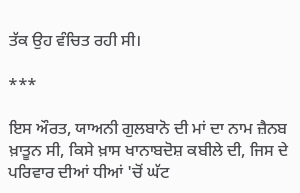ਤੱਕ ਉਹ ਵੰਚਿਤ ਰਹੀ ਸੀ।

***

ਇਸ ਔਰਤ, ਯਾਅਨੀ ਗੁਲਬਾਨੋ ਦੀ ਮਾਂ ਦਾ ਨਾਮ ਜ਼ੈਨਬ ਖ਼ਾਤੂਨ ਸੀ, ਕਿਸੇ ਖ਼ਾਸ ਖਾਨਾਬਦੋਸ਼ ਕਬੀਲੇ ਦੀ, ਜਿਸ ਦੇ ਪਰਿਵਾਰ ਦੀਆਂ ਧੀਆਂ 'ਚੋਂ ਘੱਟ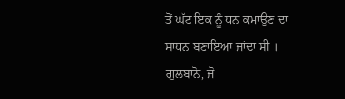ਤੋਂ ਘੱਟ ਇਕ ਨੂੰ ਧਨ ਕਮਾਉਣ ਦਾ ਸਾਧਨ ਬਣਾਇਆ ਜਾਂਦਾ ਸੀ । ਗੁਲਬਾਨੋ, ਜੋ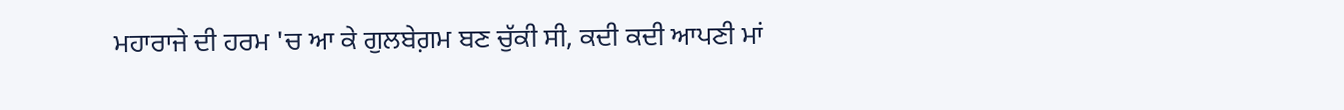ਮਹਾਰਾਜੇ ਦੀ ਹਰਮ 'ਚ ਆ ਕੇ ਗੁਲਬੇਗ਼ਮ ਬਣ ਚੁੱਕੀ ਸੀ, ਕਦੀ ਕਦੀ ਆਪਣੀ ਮਾਂ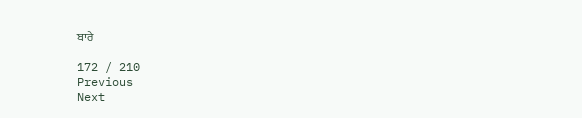ਬਾਰੇ

172 / 210
Previous
Next